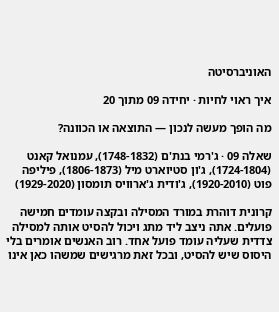האוניברסיטה

איך ראוי לחיות · יחידה 09 מתוך 20

מה הופך מעשה לנכון — התוצאה או הכוונה?

שאלה 09 · ג'רמי בנת'ם (1748-1832), עמנואל קאנט (1724-1804), ג'ון סטיוארט מיל (1806-1873), פיליפה פוט (1920-2010), ג'ודית ג'ארוויס תומסון (1929-2020)

קרונית דוהרת במורד המסילה ובקצה עומדים חמישה פועלים. אתה ניצב ליד מתג ויכול להסיט אותה למסילה צדדית שעליה עומד פועל אחד. רוב האנשים אומרים בלי היסוס שיש להסיט, ובכל זאת מרגישים שמשהו כאן אינו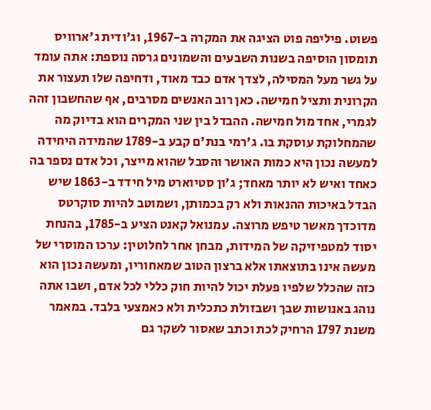פשוט. פיליפה פוט הציגה את המקרה ב-1967, וג'ודית ג'ארוויס תומסון הוסיפה בשנות השבעים והשמונים גרסה נוספת: אתה עומד על גשר מעל המסילה, לצדך אדם כבד מאוד, ודחיפה שלו תעצור את הקרונית ותציל חמישה. כאן רוב האנשים מסרבים, אף שהחשבון זהה לגמרי, אחד מול חמישה. ההבדל בין שני המקרים הוא בדיוק מה שהמחלוקת עוסקת בו. ג'רמי בנת'ם קבע ב-1789 שהמידה היחידה למעשה נכון היא כמות האושר והסבל שהוא מייצר, וכל אדם נספר בה כאחד ואיש לא יותר מאחד; ג'ון סטיוארט מיל חידד ב-1863 שיש הבדל באיכות ההנאות ולא רק בכמותן, ושמוטב להיות סוקרטס מדוכדך מאשר טיפש מרוצה. עמנואל קאנט הציע ב-1785, בהנחת יסוד למטפיזיקה של המידות, מבחן אחר לחלוטין: ערכו המוסרי של מעשה אינו בתוצאתו אלא ברצון הטוב שמאחוריו, ומעשה נכון הוא כזה שהכלל שלפיו פעלת יכול להיות חוק כללי לכל אדם, ושבו אתה נוהג באנושות שבך ושבזולת כתכלית ולא כאמצעי בלבד. במאמר משנת 1797 הרחיק לכת וכתב שאסור לשקר גם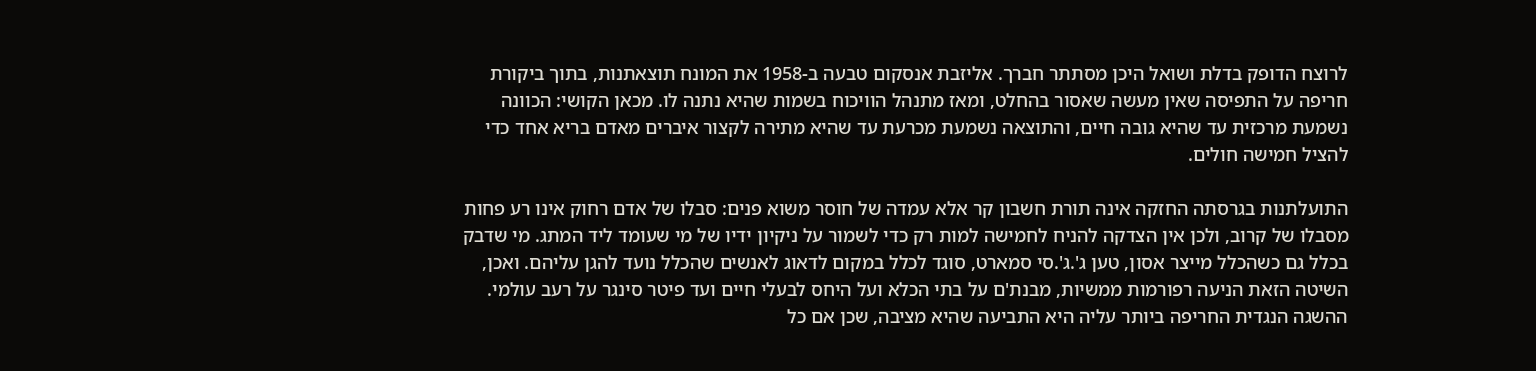לרוצח הדופק בדלת ושואל היכן מסתתר חברך. אליזבת אנסקום טבעה ב-1958 את המונח תוצאתנות, בתוך ביקורת חריפה על התפיסה שאין מעשה שאסור בהחלט, ומאז מתנהל הוויכוח בשמות שהיא נתנה לו. מכאן הקושי: הכוונה נשמעת מרכזית עד שהיא גובה חיים, והתוצאה נשמעת מכרעת עד שהיא מתירה לקצור איברים מאדם בריא אחד כדי להציל חמישה חולים.

התועלתנות בגרסתה החזקה אינה תורת חשבון קר אלא עמדה של חוסר משוא פנים: סבלו של אדם רחוק אינו רע פחות מסבלו של קרוב, ולכן אין הצדקה להניח לחמישה למות רק כדי לשמור על ניקיון ידיו של מי שעומד ליד המתג. מי שדבק בכלל גם כשהכלל מייצר אסון, טען ג'.ג'.סי סמארט, סוגד לכלל במקום לדאוג לאנשים שהכלל נועד להגן עליהם. ואכן, השיטה הזאת הניעה רפורמות ממשיות, מבנת'ם על בתי הכלא ועל היחס לבעלי חיים ועד פיטר סינגר על רעב עולמי. ההשגה הנגדית החריפה ביותר עליה היא התביעה שהיא מציבה, שכן אם כל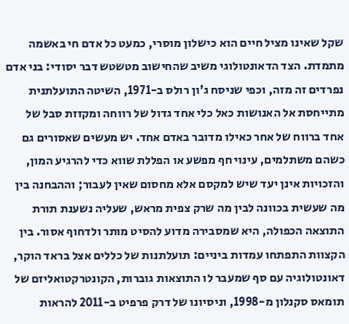שקל שאינו מציל חיים הוא כישלון מוסרי, כמעט כל אדם חי באשמה מתמדת. הצד הדאונטולוגי משיב שהחישוב מטשטש דבר יסודי: בני אדם נפרדים זה מזה, וכפי שניסח ג'ון רולס ב-1971, השיטה התועלתנית מתייחסת אל האנושות כאל כלי אחד גדול של רווחה ומקזזת סבל של אחד ברווח של אחר כאילו מדובר באדם אחד. יש מעשים שאסורים גם כשהם משתלמים, עינוי חף מפשע או הפללת שווא כדי להרגיע המון, והזכויות אינן יעד שיש למקסם אלא מחסום שאין לעבור; וההבחנה בין מה שעשית בכוונה לבין מה שרק צפית מראש, שעליה נשענת תורת התוצאה הכפולה, היא שמסבירה מדוע להסיט מותר ולדחוף אסור. בין הקצוות התפתחו עמדות ביניים: תועלתנות של כללים אצל בראד הוקר, דאונטולוגיה עם סף שמעבר לו התוצאות גוברות, הקונטרקטואליזם של תומאס סקנלון מ-1998, וניסיונו של דרק פרפיט ב-2011 להראות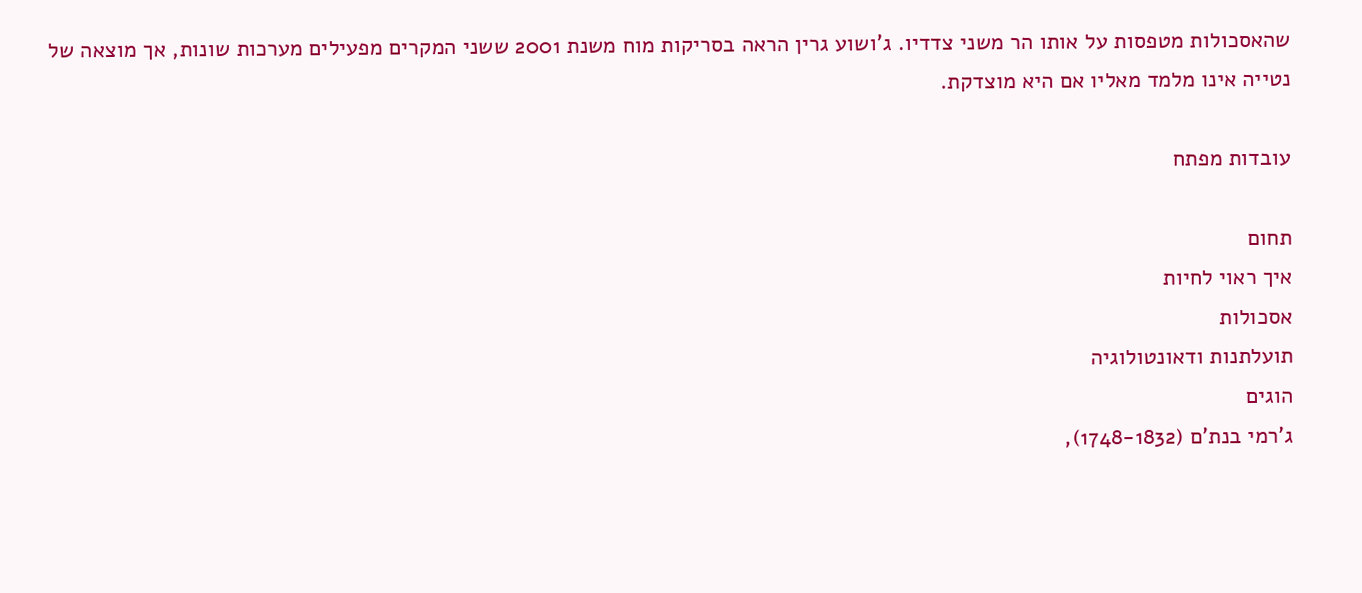שהאסכולות מטפסות על אותו הר משני צדדיו. ג'ושוע גרין הראה בסריקות מוח משנת 2001 ששני המקרים מפעילים מערכות שונות, אך מוצאה של נטייה אינו מלמד מאליו אם היא מוצדקת.

עובדות מפתח

תחום
איך ראוי לחיות
אסכולות
תועלתנות ודאונטולוגיה
הוגים
ג'רמי בנת'ם (1748-1832),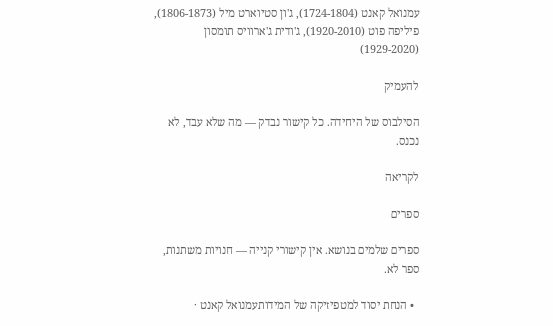עמנואל קאנט (1724-1804), ג'ון סטיוארט מיל (1806-1873), פיליפה פוט (1920-2010), ג'ודית ג'ארוויס תומסון (1929-2020)

להעמיק

הסילבוס של היחידה. כל קישור נבדק — מה שלא עבד, לא נכנס.

לקריאה

ספרים

ספרים שלמים בנושא. אין קישורי קנייה — חנויות משתנות, ספר לא.

  • הנחת יסוד למטפיזיקה של המידותעמנואל קאנט ·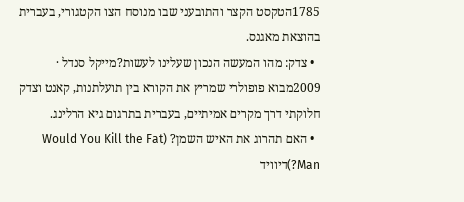1785הטקסט הקצר והתובעני שבו מנוסח הצו הקטגורי, בעברית בהוצאת מאגנס.
  • צדק: מהו המעשה הנכון שעלינו לעשות?מייקל סנדל · 2009מבוא פופולרי שמריץ את הקורא בין תועלתנות, קאנט וצדק חלוקתי דרך מקרים אמיתיים, בעברית בתרגום גיא הרלינג.
  • האם תהרוג את האיש השמן? (Would You Kill the Fat Man?)דיוויד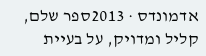אדמונדס · 2013ספר שלם, קליל ומדויק, על בעיית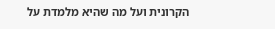הקרונית ועל מה שהיא מלמדת על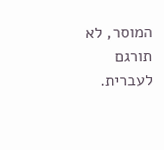המוסר, לא תורגם לעברית.